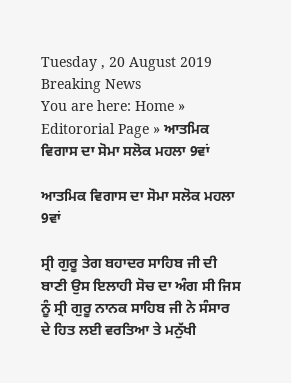Tuesday , 20 August 2019
Breaking News
You are here: Home » Editororial Page » ਆਤਮਿਕ ਵਿਗਾਸ ਦਾ ਸੋਮਾ ਸਲੋਕ ਮਹਲਾ 9ਵਾਂ

ਆਤਮਿਕ ਵਿਗਾਸ ਦਾ ਸੋਮਾ ਸਲੋਕ ਮਹਲਾ 9ਵਾਂ

ਸ੍ਰੀ ਗੁਰੂ ਤੇਗ ਬਹਾਦਰ ਸਾਹਿਬ ਜੀ ਦੀ ਬਾਣੀ ਉਸ ਇਲਾਹੀ ਸੋਚ ਦਾ ਅੰਗ ਸੀ ਜਿਸ ਨੂੰ ਸ੍ਰੀ ਗੁਰੂ ਨਾਨਕ ਸਾਹਿਬ ਜੀ ਨੇ ਸੰਸਾਰ ਦੇ ਹਿਤ ਲਈ ਵਰਤਿਆ ਤੇ ਮਨੁੱਖੀ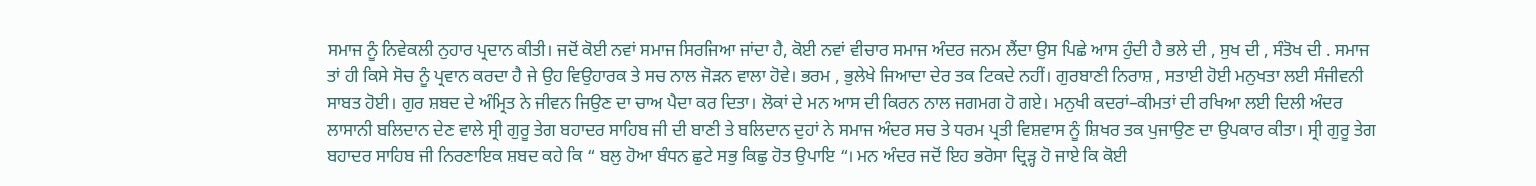ਸਮਾਜ ਨੂੰ ਨਿਵੇਕਲੀ ਨੁਹਾਰ ਪ੍ਰਦਾਨ ਕੀਤੀ। ਜਦੋਂ ਕੋਈ ਨਵਾਂ ਸਮਾਜ ਸਿਰਜਿਆ ਜਾਂਦਾ ਹੈ, ਕੋਈ ਨਵਾਂ ਵੀਚਾਰ ਸਮਾਜ ਅੰਦਰ ਜਨਮ ਲੈਂਦਾ ਉਸ ਪਿਛੇ ਆਸ ਹੁੰਦੀ ਹੈ ਭਲੇ ਦੀ , ਸੁਖ ਦੀ , ਸੰਤੋਖ ਦੀ . ਸਮਾਜ ਤਾਂ ਹੀ ਕਿਸੇ ਸੋਚ ਨੂੰ ਪ੍ਰਵਾਨ ਕਰਦਾ ਹੈ ਜੇ ਉਹ ਵਿਉਹਾਰਕ ਤੇ ਸਚ ਨਾਲ ਜੋੜਨ ਵਾਲਾ ਹੋਵੇ। ਭਰਮ , ਭੁਲੇਖੇ ਜਿਆਦਾ ਦੇਰ ਤਕ ਟਿਕਦੇ ਨਹੀਂ। ਗੁਰਬਾਣੀ ਨਿਰਾਸ਼ , ਸਤਾਈ ਹੋਈ ਮਨੁਖਤਾ ਲਈ ਸੰਜੀਵਨੀ ਸਾਬਤ ਹੋਈ। ਗੁਰ ਸ਼ਬਦ ਦੇ ਅੰਮ੍ਰਿਤ ਨੇ ਜੀਵਨ ਜਿਉਣ ਦਾ ਚਾਅ ਪੈਦਾ ਕਰ ਦਿਤਾ। ਲੋਕਾਂ ਦੇ ਮਨ ਆਸ ਦੀ ਕਿਰਨ ਨਾਲ ਜਗਮਗ ਹੋ ਗਏ। ਮਨੁਖੀ ਕਦਰਾਂ–ਕੀਮਤਾਂ ਦੀ ਰਖਿਆ ਲਈ ਦਿਲੀ ਅੰਦਰ ਲਾਸਾਨੀ ਬਲਿਦਾਨ ਦੇਣ ਵਾਲੇ ਸ੍ਰੀ ਗੁਰੂ ਤੇਗ ਬਹਾਦਰ ਸਾਹਿਬ ਜੀ ਦੀ ਬਾਣੀ ਤੇ ਬਲਿਦਾਨ ਦੁਹਾਂ ਨੇ ਸਮਾਜ ਅੰਦਰ ਸਚ ਤੇ ਧਰਮ ਪ੍ਰਤੀ ਵਿਸ਼ਵਾਸ ਨੂੰ ਸ਼ਿਖਰ ਤਕ ਪੁਜਾਉਣ ਦਾ ਉਪਕਾਰ ਕੀਤਾ। ਸ੍ਰੀ ਗੁਰੂ ਤੇਗ ਬਹਾਦਰ ਸਾਹਿਬ ਜੀ ਨਿਰਣਾਇਕ ਸ਼ਬਦ ਕਹੇ ਕਿ “ ਬਲੁ ਹੋਆ ਬੰਧਨ ਛੁਟੇ ਸਭੁ ਕਿਛੁ ਹੋਤ ਉਪਾਇ “। ਮਨ ਅੰਦਰ ਜਦੋਂ ਇਹ ਭਰੋਸਾ ਦ੍ਰਿੜ੍ਹ ਹੋ ਜਾਏ ਕਿ ਕੋਈ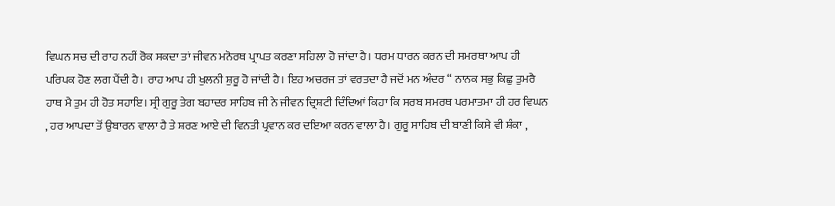ਵਿਘਨ ਸਚ ਦੀ ਰਾਹ ਨਹੀਂ ਰੋਕ ਸਕਦਾ ਤਾਂ ਜੀਵਨ ਮਨੋਰਥ ਪ੍ਰਾਪਤ ਕਰਣਾ ਸਹਿਲਾ ਹੋ ਜਾਂਦਾ ਹੈ। ਧਰਮ ਧਾਰਨ ਕਰਨ ਦੀ ਸਮਰਥਾ ਆਪ ਹੀ ਪਰਿਪਕ ਹੋਣ ਲਗ ਪੈਂਦੀ ਹੈ। ਰਾਹ ਆਪ ਹੀ ਖੁਲਨੀ ਸ਼ੁਰੂ ਹੋ ਜਾਂਦੀ ਹੈ। ਇਹ ਅਚਰਜ ਤਾਂ ਵਰਤਦਾ ਹੈ ਜਦੋਂ ਮਨ ਅੰਦਰ “ ਨਾਨਕ ਸਭੁ ਕਿਛੁ ਤੁਮਰੈ ਹਾਥ ਮੈ ਤੁਮ ਹੀ ਹੋਤ ਸਹਾਇ। ਸ੍ਰੀ ਗੁਰੂ ਤੇਗ ਬਹਾਦਰ ਸਾਹਿਬ ਜੀ ਨੇ ਜੀਵਨ ਦ੍ਰਿਸ਼ਟੀ ਦਿੰਦਿਆਂ ਕਿਹਾ ਕਿ ਸਰਬ ਸਮਰਥ ਪਰਮਾਤਮਾ ਹੀ ਹਰ ਵਿਘਨ , ਹਰ ਆਪਦਾ ਤੋਂ ਉਬਾਰਨ ਵਾਲਾ ਹੈ ਤੇ ਸ਼ਰਣ ਆਏ ਦੀ ਵਿਨਤੀ ਪ੍ਰਵਾਨ ਕਰ ਦਇਆ ਕਰਨ ਵਾਲਾ ਹੈ। ਗੁਰੂ ਸਾਹਿਬ ਦੀ ਬਾਣੀ ਕਿਸੇ ਵੀ ਸ਼ੰਕਾ ,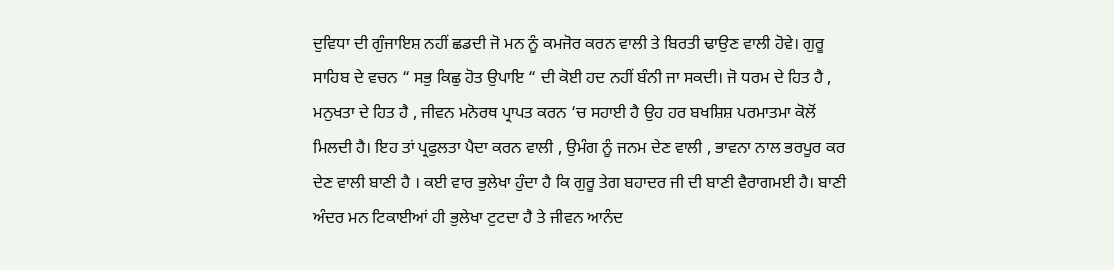ਦੁਵਿਧਾ ਦੀ ਗੁੰਜਾਇਸ਼ ਨਹੀਂ ਛਡਦੀ ਜੋ ਮਨ ਨੂੰ ਕਮਜੋਰ ਕਰਨ ਵਾਲੀ ਤੇ ਬਿਰਤੀ ਢਾਉਣ ਵਾਲੀ ਹੋਵੇ। ਗੁਰੂ ਸਾਹਿਬ ਦੇ ਵਚਨ “ ਸਭੁ ਕਿਛੁ ਹੋਤ ਉਪਾਇ “ ਦੀ ਕੋਈ ਹਦ ਨਹੀਂ ਬੰਨੀ ਜਾ ਸਕਦੀ। ਜੋ ਧਰਮ ਦੇ ਹਿਤ ਹੈ , ਮਨੁਖਤਾ ਦੇ ਹਿਤ ਹੈ , ਜੀਵਨ ਮਨੋਰਥ ਪ੍ਰਾਪਤ ਕਰਨ ‘ਚ ਸਹਾਈ ਹੈ ਉਹ ਹਰ ਬਖਸ਼ਿਸ਼ ਪਰਮਾਤਮਾ ਕੋਲੋਂ ਮਿਲਦੀ ਹੈ। ਇਹ ਤਾਂ ਪ੍ਰਫੁਲਤਾ ਪੈਦਾ ਕਰਨ ਵਾਲੀ , ਉਮੰਗ ਨੂੰ ਜਨਮ ਦੇਣ ਵਾਲੀ , ਭਾਵਨਾ ਨਾਲ ਭਰਪੂਰ ਕਰ ਦੇਣ ਵਾਲੀ ਬਾਣੀ ਹੈ । ਕਈ ਵਾਰ ਭੁਲੇਖਾ ਹੁੰਦਾ ਹੈ ਕਿ ਗੁਰੂ ਤੇਗ ਬਹਾਦਰ ਜੀ ਦੀ ਬਾਣੀ ਵੈਰਾਗਮਈ ਹੈ। ਬਾਣੀ ਅੰਦਰ ਮਨ ਟਿਕਾਈਆਂ ਹੀ ਭੁਲੇਖਾ ਟੁਟਦਾ ਹੈ ਤੇ ਜੀਵਨ ਆਨੰਦ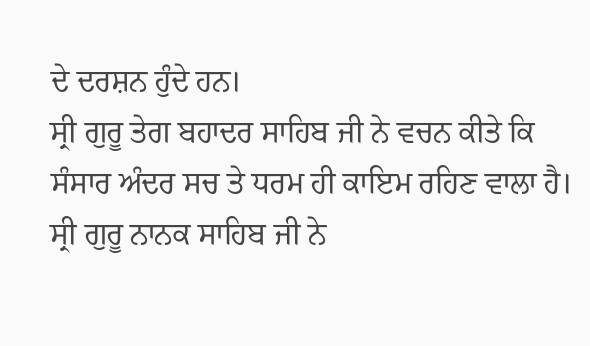ਦੇ ਦਰਸ਼ਨ ਹੁੰਦੇ ਹਨ।
ਸ੍ਰੀ ਗੁਰੂ ਤੇਗ ਬਹਾਦਰ ਸਾਹਿਬ ਜੀ ਨੇ ਵਚਨ ਕੀਤੇ ਕਿ ਸੰਸਾਰ ਅੰਦਰ ਸਚ ਤੇ ਧਰਮ ਹੀ ਕਾਇਮ ਰਹਿਣ ਵਾਲਾ ਹੈ। ਸ੍ਰੀ ਗੁਰੂ ਨਾਨਕ ਸਾਹਿਬ ਜੀ ਨੇ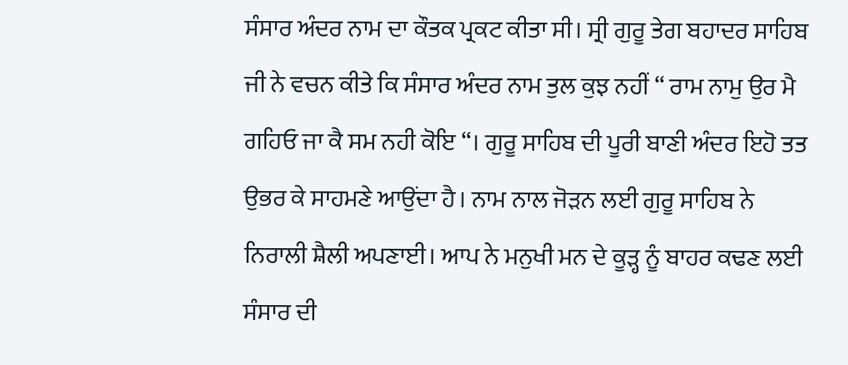ਸੰਸਾਰ ਅੰਦਰ ਨਾਮ ਦਾ ਕੌਤਕ ਪ੍ਰਕਟ ਕੀਤਾ ਸੀ। ਸ੍ਰੀ ਗੁਰੂ ਤੇਗ ਬਹਾਦਰ ਸਾਹਿਬ ਜੀ ਨੇ ਵਚਨ ਕੀਤੇ ਕਿ ਸੰਸਾਰ ਅੰਦਰ ਨਾਮ ਤੁਲ ਕੁਝ ਨਹੀਂ “ ਰਾਮ ਨਾਮੁ ਉਰ ਮੈ ਗਹਿਓ ਜਾ ਕੈ ਸਮ ਨਹੀ ਕੋਇ “। ਗੁਰੂ ਸਾਹਿਬ ਦੀ ਪੂਰੀ ਬਾਣੀ ਅੰਦਰ ਇਹੋ ਤਤ ਉਭਰ ਕੇ ਸਾਹਮਣੇ ਆਉਂਦਾ ਹੈ। ਨਾਮ ਨਾਲ ਜੋੜਨ ਲਈ ਗੁਰੂ ਸਾਹਿਬ ਨੇ ਨਿਰਾਲੀ ਸ਼ੈਲੀ ਅਪਣਾਈ। ਆਪ ਨੇ ਮਨੁਖੀ ਮਨ ਦੇ ਕੂੜ੍ਹ ਨੂੰ ਬਾਹਰ ਕਢਣ ਲਈ ਸੰਸਾਰ ਦੀ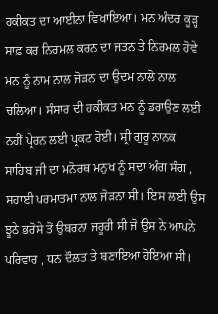ਹਕੀਕਤ ਦਾ ਆਈਨਾ ਵਿਖਾਇਆ। ਮਨ ਅੰਦਰ ਕੂੜ੍ਹ ਸਾਫ਼ ਕਰ ਨਿਰਮਲ ਕਰਨ ਦਾ ਜਤਨ ਤੇ ਨਿਰਮਲ ਹੋਵੇ ਮਨ ਨੂੰ ਨਾਮ ਨਾਲ ਜੋੜਨ ਦਾ ਉਦਮ ਨਾਲੋ ਨਾਲ ਚਲਿਆ। ਸੰਸਾਰ ਦੀ ਹਕੀਕਤ ਮਨ ਨੂੰ ਡਰਾਉਣ ਲਈ ਨਹੀਂ ਪ੍ਰੇਰਨ ਲਈ ਪ੍ਰਕਟ ਹੋਈ। ਸ੍ਰੀ ਗੁਰੂ ਨਾਨਕ ਸਾਹਿਬ ਜੀ ਦਾ ਮਨੋਰਥ ਮਨੁਖ ਨੂੰ ਸਦਾ ਅੰਗ ਸੰਗ , ਸਹਾਈ ਪਰਮਾਤਮਾ ਨਾਲ ਜੋੜਨਾ ਸੀ। ਇਸ ਲਈ ਉਸ ਝੂਠੇ ਭਰੋਸੇ ਤੋਂ ਉਬਰਨਾ ਜਰੂਰੀ ਸੀ ਜੋ ਉਸ ਨੇ ਆਪਨੇ ਪਰਿਵਾਰ , ਧਨ ਦੌਲਤ ਤੇ ਬਣਾਇਆ ਹੋਇਆ ਸੀ।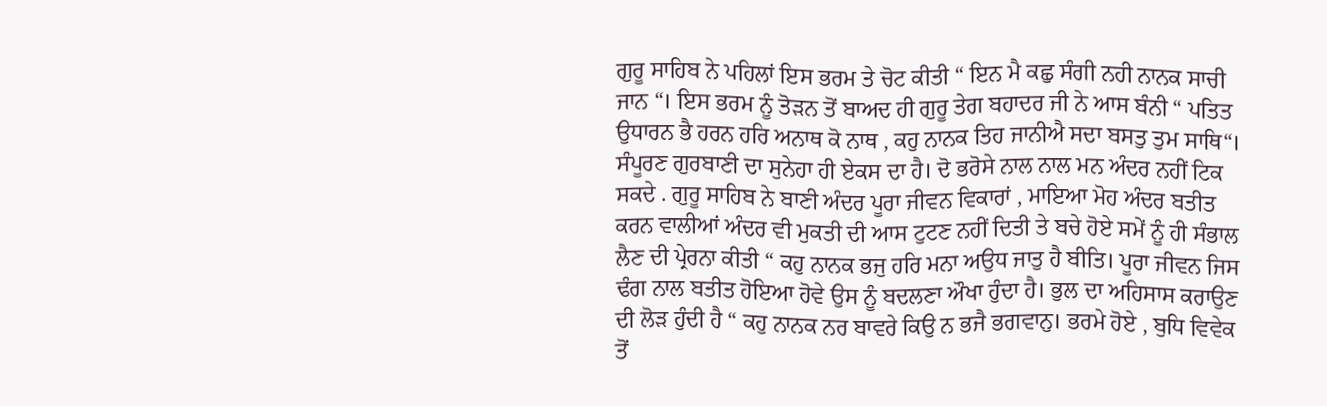ਗੁਰੂ ਸਾਹਿਬ ਨੇ ਪਹਿਲਾਂ ਇਸ ਭਰਮ ਤੇ ਚੋਟ ਕੀਤੀ “ ਇਨ ਮੈ ਕਛੁ ਸੰਗੀ ਨਹੀ ਨਾਨਕ ਸਾਚੀ ਜਾਨ “। ਇਸ ਭਰਮ ਨੂੰ ਤੋੜਨ ਤੋਂ ਬਾਅਦ ਹੀ ਗੁਰੂ ਤੇਗ ਬਹਾਦਰ ਜੀ ਨੇ ਆਸ ਬੰਨੀ “ ਪਤਿਤ ਉਧਾਰਨ ਭੈ ਹਰਨ ਹਰਿ ਅਨਾਥ ਕੋ ਨਾਥ , ਕਹੁ ਨਾਨਕ ਤਿਹ ਜਾਨੀਐ ਸਦਾ ਬਸਤੁ ਤੁਮ ਸਾਥਿ“। ਸੰਪੂਰਣ ਗੁਰਬਾਣੀ ਦਾ ਸੁਨੇਹਾ ਹੀ ਏਕਸ ਦਾ ਹੈ। ਦੋ ਭਰੋਸੇ ਨਾਲ ਨਾਲ ਮਨ ਅੰਦਰ ਨਹੀਂ ਟਿਕ ਸਕਦੇ . ਗੁਰੂ ਸਾਹਿਬ ਨੇ ਬਾਣੀ ਅੰਦਰ ਪੂਰਾ ਜੀਵਨ ਵਿਕਾਰਾਂ , ਮਾਇਆ ਮੋਹ ਅੰਦਰ ਬਤੀਤ ਕਰਨ ਵਾਲੀਆਂ ਅੰਦਰ ਵੀ ਮੁਕਤੀ ਦੀ ਆਸ ਟੁਟਣ ਨਹੀਂ ਦਿਤੀ ਤੇ ਬਚੇ ਹੋਏ ਸਮੇਂ ਨੂੰ ਹੀ ਸੰਭਾਲ ਲੈਣ ਦੀ ਪ੍ਰੇਰਨਾ ਕੀਤੀ “ ਕਹੁ ਨਾਨਕ ਭਜੁ ਹਰਿ ਮਨਾ ਅਉਧ ਜਾਤੁ ਹੈ ਬੀਤਿ। ਪੂਰਾ ਜੀਵਨ ਜਿਸ ਢੰਗ ਨਾਲ ਬਤੀਤ ਹੋਇਆ ਹੋਵੇ ਉਸ ਨੂੰ ਬਦਲਣਾ ਔਖਾ ਹੁੰਦਾ ਹੈ। ਭੁਲ ਦਾ ਅਹਿਸਾਸ ਕਰਾਉਣ ਦੀ ਲੋੜ ਹੁੰਦੀ ਹੈ “ ਕਹੁ ਨਾਨਕ ਨਰ ਬਾਵਰੇ ਕਿਉ ਨ ਭਜੈ ਭਗਵਾਨੁ। ਭਰਮੇ ਹੋਏ , ਬੁਧਿ ਵਿਵੇਕ ਤੋਂ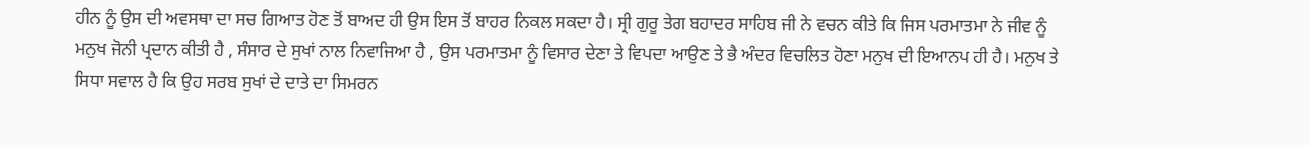ਹੀਨ ਨੂੰ ਉਸ ਦੀ ਅਵਸਥਾ ਦਾ ਸਚ ਗਿਆਤ ਹੋਣ ਤੋਂ ਬਾਅਦ ਹੀ ਉਸ ਇਸ ਤੋਂ ਬਾਹਰ ਨਿਕਲ ਸਕਦਾ ਹੈ। ਸ੍ਰੀ ਗੁਰੂ ਤੇਗ ਬਹਾਦਰ ਸਾਹਿਬ ਜੀ ਨੇ ਵਚਨ ਕੀਤੇ ਕਿ ਜਿਸ ਪਰਮਾਤਮਾ ਨੇ ਜੀਵ ਨੂੰ ਮਨੁਖ ਜੋਨੀ ਪ੍ਰਦਾਨ ਕੀਤੀ ਹੈ , ਸੰਸਾਰ ਦੇ ਸੁਖਾਂ ਨਾਲ ਨਿਵਾਜਿਆ ਹੈ , ਉਸ ਪਰਮਾਤਮਾ ਨੂੰ ਵਿਸਾਰ ਦੇਣਾ ਤੇ ਵਿਪਦਾ ਆਉਣ ਤੇ ਭੈ ਅੰਦਰ ਵਿਚਲਿਤ ਹੋਣਾ ਮਨੁਖ ਦੀ ਇਆਨਪ ਹੀ ਹੈ। ਮਨੁਖ ਤੇ ਸਿਧਾ ਸਵਾਲ ਹੈ ਕਿ ਉਹ ਸਰਬ ਸੁਖਾਂ ਦੇ ਦਾਤੇ ਦਾ ਸਿਮਰਨ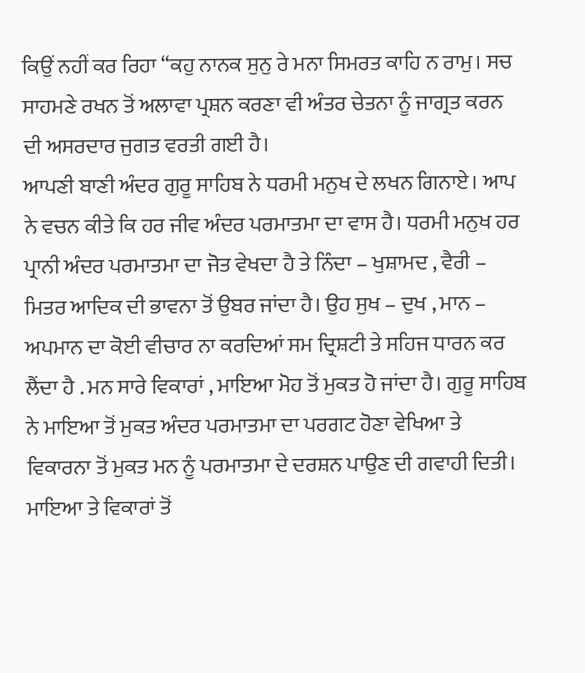ਕਿਉਂ ਨਹੀਂ ਕਰ ਰਿਹਾ “ਕਹੁ ਨਾਨਕ ਸੁਨੁ ਰੇ ਮਨਾ ਸਿਮਰਤ ਕਾਹਿ ਨ ਰਾਮੁ। ਸਚ ਸਾਹਮਣੇ ਰਖਨ ਤੋਂ ਅਲਾਵਾ ਪ੍ਰਸ਼ਨ ਕਰਣਾ ਵੀ ਅੰਤਰ ਚੇਤਨਾ ਨੂੰ ਜਾਗ੍ਰਤ ਕਰਨ ਦੀ ਅਸਰਦਾਰ ਜੁਗਤ ਵਰਤੀ ਗਈ ਹੈ।
ਆਪਣੀ ਬਾਣੀ ਅੰਦਰ ਗੁਰੂ ਸਾਹਿਬ ਨੇ ਧਰਮੀ ਮਨੁਖ ਦੇ ਲਖਨ ਗਿਨਾਏ। ਆਪ ਨੇ ਵਚਨ ਕੀਤੇ ਕਿ ਹਰ ਜੀਵ ਅੰਦਰ ਪਰਮਾਤਮਾ ਦਾ ਵਾਸ ਹੈ। ਧਰਮੀ ਮਨੁਖ ਹਰ ਪ੍ਰਾਨੀ ਅੰਦਰ ਪਰਮਾਤਮਾ ਦਾ ਜੋਤ ਵੇਖਦਾ ਹੈ ਤੇ ਨਿੰਦਾ – ਖੁਸ਼ਾਮਦ , ਵੈਰੀ – ਮਿਤਰ ਆਦਿਕ ਦੀ ਭਾਵਨਾ ਤੋਂ ਉਬਰ ਜਾਂਦਾ ਹੈ। ਉਹ ਸੁਖ – ਦੁਖ , ਮਾਨ – ਅਪਮਾਨ ਦਾ ਕੋਈ ਵੀਚਾਰ ਨਾ ਕਰਦਿਆਂ ਸਮ ਦ੍ਰਿਸ਼ਟੀ ਤੇ ਸਹਿਜ ਧਾਰਨ ਕਰ ਲੈਂਦਾ ਹੈ . ਮਨ ਸਾਰੇ ਵਿਕਾਰਾਂ , ਮਾਇਆ ਮੋਹ ਤੋਂ ਮੁਕਤ ਹੋ ਜਾਂਦਾ ਹੈ। ਗੁਰੂ ਸਾਹਿਬ ਨੇ ਮਾਇਆ ਤੋਂ ਮੁਕਤ ਅੰਦਰ ਪਰਮਾਤਮਾ ਦਾ ਪਰਗਟ ਹੋਣਾ ਵੇਖਿਆ ਤੇ ਵਿਕਾਰਨਾ ਤੋਂ ਮੁਕਤ ਮਨ ਨੂੰ ਪਰਮਾਤਮਾ ਦੇ ਦਰਸ਼ਨ ਪਾਉਣ ਦੀ ਗਵਾਹੀ ਦਿਤੀ। ਮਾਇਆ ਤੇ ਵਿਕਾਰਾਂ ਤੋਂ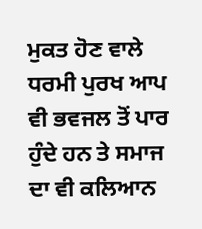ਮੁਕਤ ਹੋਣ ਵਾਲੇ ਧਰਮੀ ਪੁਰਖ ਆਪ ਵੀ ਭਵਜਲ ਤੋਂ ਪਾਰ ਹੁੰਦੇ ਹਨ ਤੇ ਸਮਾਜ ਦਾ ਵੀ ਕਲਿਆਨ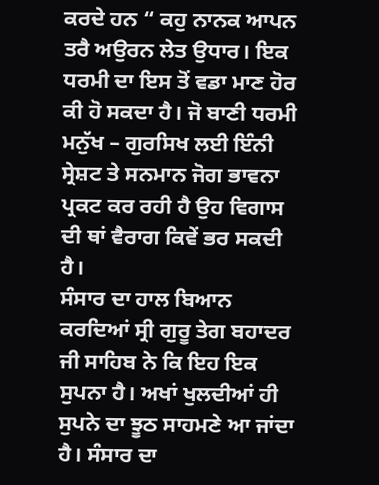ਕਰਦੇ ਹਨ “ ਕਹੁ ਨਾਨਕ ਆਪਨ ਤਰੈ ਅਉਰਨ ਲੇਤ ਉਧਾਰ। ਇਕ ਧਰਮੀ ਦਾ ਇਸ ਤੋਂ ਵਡਾ ਮਾਣ ਹੋਰ ਕੀ ਹੋ ਸਕਦਾ ਹੈ। ਜੋ ਬਾਣੀ ਧਰਮੀ ਮਨੁੱਖ – ਗੁਰਸਿਖ ਲਈ ਇੰਨੀ ਸ੍ਰੇਸ਼ਟ ਤੇ ਸਨਮਾਨ ਜੋਗ ਭਾਵਨਾ ਪ੍ਰਕਟ ਕਰ ਰਹੀ ਹੈ ਉਹ ਵਿਗਾਸ ਦੀ ਥਾਂ ਵੈਰਾਗ ਕਿਵੇਂ ਭਰ ਸਕਦੀ ਹੈ।
ਸੰਸਾਰ ਦਾ ਹਾਲ ਬਿਆਨ ਕਰਦਿਆਂ ਸ੍ਰੀ ਗੁਰੂ ਤੇਗ ਬਹਾਦਰ ਜੀ ਸਾਹਿਬ ਨੇ ਕਿ ਇਹ ਇਕ ਸੁਪਨਾ ਹੈ। ਅਖਾਂ ਖੁਲਦੀਆਂ ਹੀ ਸੁਪਨੇ ਦਾ ਝੂਠ ਸਾਹਮਣੇ ਆ ਜਾਂਦਾ ਹੈ। ਸੰਸਾਰ ਦਾ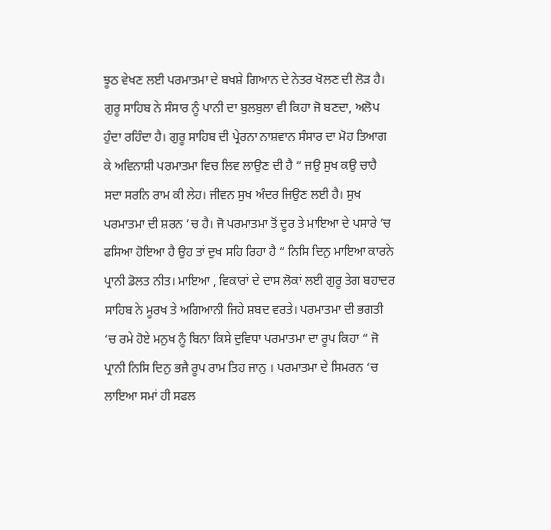ਝੂਠ ਵੇਖਣ ਲਈ ਪਰਮਾਤਮਾ ਦੇ ਬਖਸ਼ੇ ਗਿਆਨ ਦੇ ਨੇਤਰ ਖੋਲਣ ਦੀ ਲੋੜ ਹੈ। ਗੁਰੂ ਸਾਹਿਬ ਨੇ ਸੰਸਾਰ ਨੂੰ ਪਾਨੀ ਦਾ ਬੁਲਬੁਲਾ ਵੀ ਕਿਹਾ ਜੋ ਬਣਦਾ, ਅਲੋਪ ਹੁੰਦਾ ਰਹਿੰਦਾ ਹੈ। ਗੁਰੂ ਸਾਹਿਬ ਦੀ ਪ੍ਰੇਰਨਾ ਨਾਸ਼ਵਾਨ ਸੰਸਾਰ ਦਾ ਮੋਹ ਤਿਆਗ ਕੇ ਅਵਿਨਾਸ਼ੀ ਪਰਮਾਤਮਾ ਵਿਚ ਲਿਵ ਲਾਉਣ ਦੀ ਹੈ “ ਜਉ ਸੁਖ ਕਉ ਚਾਹੈ ਸਦਾ ਸਰਨਿ ਰਾਮ ਕੀ ਲੇਹ। ਜੀਵਨ ਸੁਖ ਅੰਦਰ ਜਿਉਣ ਲਈ ਹੈ। ਸੁਖ ਪਰਮਾਤਮਾ ਦੀ ਸ਼ਰਨ ’ਚ ਹੈ। ਜੋ ਪਰਮਾਤਮਾ ਤੋਂ ਦੂਰ ਤੇ ਮਾਇਆ ਦੇ ਪਸਾਰੇ ’ਚ ਫਸਿਆ ਹੋਇਆ ਹੈ ਉਹ ਤਾਂ ਦੁਖ ਸਹਿ ਰਿਹਾ ਹੈ “ ਨਿਸਿ ਦਿਨੁ ਮਾਇਆ ਕਾਰਨੇ ਪ੍ਰਾਨੀ ਡੋਲਤ ਨੀਤ। ਮਾਇਆ , ਵਿਕਾਰਾਂ ਦੇ ਦਾਸ ਲੋਕਾਂ ਲਈ ਗੁਰੂ ਤੇਗ ਬਹਾਦਰ ਸਾਹਿਬ ਨੇ ਮੂਰਖ ਤੇ ਅਗਿਆਨੀ ਜਿਹੇ ਸ਼ਬਦ ਵਰਤੇ। ਪਰਮਾਤਮਾ ਦੀ ਭਗਤੀ ‘ਚ ਰਮੇ ਹੋਏ ਮਨੁਖ ਨੂੰ ਬਿਨਾ ਕਿਸੇ ਦੁਵਿਧਾ ਪਰਮਾਤਮਾ ਦਾ ਰੂਪ ਕਿਹਾ “ ਜੋ ਪ੍ਰਾਨੀ ਨਿਸਿ ਦਿਨੁ ਭਜੈ ਰੂਪ ਰਾਮ ਤਿਹ ਜਾਨੁ । ਪਰਮਾਤਮਾ ਦੇ ਸਿਮਰਨ ‘ਚ ਲਾਇਆ ਸਮਾਂ ਹੀ ਸਫਲ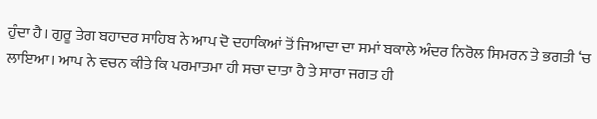ਹੁੰਦਾ ਹੈ। ਗੁਰੂ ਤੇਗ ਬਹਾਦਰ ਸਾਹਿਬ ਨੇ ਆਪ ਦੋ ਦਹਾਕਿਆਂ ਤੋਂ ਜਿਆਦਾ ਦਾ ਸਮਾਂ ਬਕਾਲੇ ਅੰਦਰ ਨਿਰੋਲ ਸਿਮਰਨ ਤੇ ਭਗਤੀ ‘ਚ ਲਾਇਆ। ਆਪ ਨੇ ਵਚਨ ਕੀਤੇ ਕਿ ਪਰਮਾਤਮਾ ਹੀ ਸਚਾ ਦਾਤਾ ਹੈ ਤੇ ਸਾਰਾ ਜਗਤ ਹੀ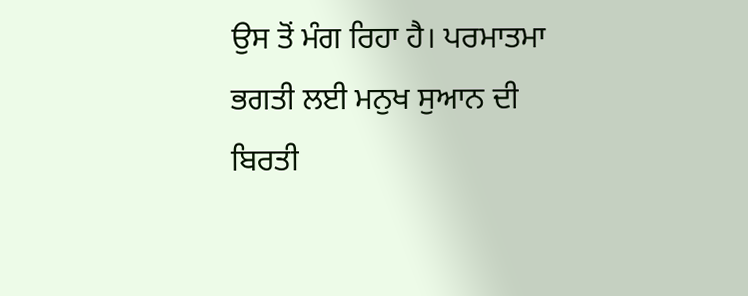ਉਸ ਤੋਂ ਮੰਗ ਰਿਹਾ ਹੈ। ਪਰਮਾਤਮਾ ਭਗਤੀ ਲਈ ਮਨੁਖ ਸੁਆਨ ਦੀ ਬਿਰਤੀ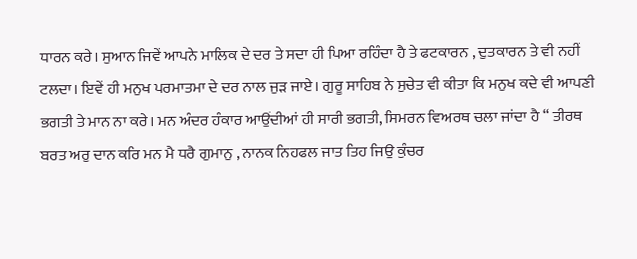ਧਾਰਨ ਕਰੇ। ਸੁਆਨ ਜਿਵੇਂ ਆਪਨੇ ਮਾਲਿਕ ਦੇ ਦਰ ਤੇ ਸਦਾ ਹੀ ਪਿਆ ਰਹਿੰਦਾ ਹੈ ਤੇ ਫਟਕਾਰਨ , ਦੁਤਕਾਰਨ ਤੇ ਵੀ ਨਹੀਂ ਟਲਦਾ। ਇਵੇਂ ਹੀ ਮਨੁਖ ਪਰਮਾਤਮਾ ਦੇ ਦਰ ਨਾਲ ਜੁੜ ਜਾਏ। ਗੁਰੂ ਸਾਹਿਬ ਨੇ ਸੁਚੇਤ ਵੀ ਕੀਤਾ ਕਿ ਮਨੁਖ ਕਦੇ ਵੀ ਆਪਣੀ ਭਗਤੀ ਤੇ ਮਾਨ ਨਾ ਕਰੇ। ਮਨ ਅੰਦਰ ਹੰਕਾਰ ਆਉਂਦੀਆਂ ਹੀ ਸਾਰੀ ਭਗਤੀ, ਸਿਮਰਨ ਵਿਅਰਥ ਚਲਾ ਜਾਂਦਾ ਹੈ “ ਤੀਰਥ ਬਰਤ ਅਰੁ ਦਾਨ ਕਰਿ ਮਨ ਮੈ ਧਰੈ ਗੁਮਾਨੁ , ਨਾਨਕ ਨਿਹਫਲ ਜਾਤ ਤਿਹ ਜਿਉ ਕੁੰਚਰ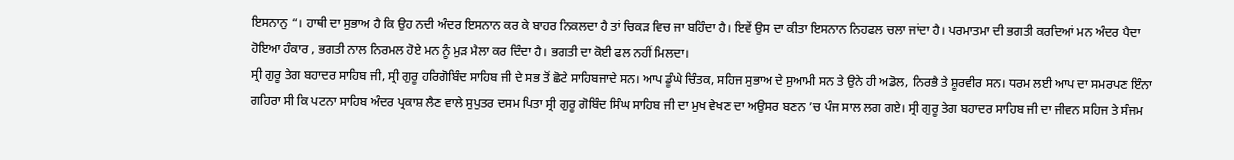ਇਸਨਾਨੁ “। ਹਾਥੀ ਦਾ ਸੁਭਾਅ ਹੈ ਕਿ ਉਹ ਨਦੀ ਅੰਦਰ ਇਸਨਾਨ ਕਰ ਕੇ ਬਾਹਰ ਨਿਕਲਦਾ ਹੈ ਤਾਂ ਚਿਕੜ ਵਿਚ ਜਾ ਬਹਿੰਦਾ ਹੈ। ਇਵੇਂ ਉਸ ਦਾ ਕੀਤਾ ਇਸਨਾਨ ਨਿਹਫਲ ਚਲਾ ਜਾਂਦਾ ਹੈ। ਪਰਮਾਤਮਾ ਦੀ ਭਗਤੀ ਕਰਦਿਆਂ ਮਨ ਅੰਦਰ ਪੈਦਾ ਹੋਇਆ ਹੰਕਾਰ , ਭਗਤੀ ਨਾਲ ਨਿਰਮਲ ਹੋਏ ਮਨ ਨੂੰ ਮੁੜ ਮੈਲਾ ਕਰ ਦਿੰਦਾ ਹੈ। ਭਗਤੀ ਦਾ ਕੋਈ ਫਲ ਨਹੀਂ ਮਿਲਦਾ।
ਸ੍ਰੀ ਗੁਰੂ ਤੇਗ ਬਹਾਦਰ ਸਾਹਿਬ ਜੀ, ਸ੍ਰੀ ਗੁਰੂ ਹਰਿਗੋਬਿੰਦ ਸਾਹਿਬ ਜੀ ਦੇ ਸਭ ਤੋਂ ਛੋਟੇ ਸਾਹਿਬਜਾਦੇ ਸਨ। ਆਪ ਡੂੰਘੇ ਚਿੰਤਕ, ਸਹਿਜ ਸੁਭਾਅ ਦੇ ਸੁਆਮੀ ਸਨ ਤੇ ਉਨੇ ਹੀ ਅਡੋਲ, ਨਿਰਭੈ ਤੇ ਸ਼ੂਰਵੀਰ ਸਨ। ਧਰਮ ਲਈ ਆਪ ਦਾ ਸਮਰਪਣ ਇੰਨਾ ਗਹਿਰਾ ਸੀ ਕਿ ਪਟਨਾ ਸਾਹਿਬ ਅੰਦਰ ਪ੍ਰਕਾਸ਼ ਲੈਣ ਵਾਲੇ ਸੁਪੁਤਰ ਦਸਮ ਪਿਤਾ ਸ੍ਰੀ ਗੁਰੂ ਗੋਬਿੰਦ ਸਿੰਘ ਸਾਹਿਬ ਜੀ ਦਾ ਮੁਖ ਵੇਖਣ ਦਾ ਅਉਸਰ ਬਣਨ ’ਚ ਪੰਜ ਸਾਲ ਲਗ ਗਏ। ਸ੍ਰੀ ਗੁਰੂ ਤੇਗ ਬਹਾਦਰ ਸਾਹਿਬ ਜੀ ਦਾ ਜੀਵਨ ਸਹਿਜ ਤੇ ਸੰਜਮ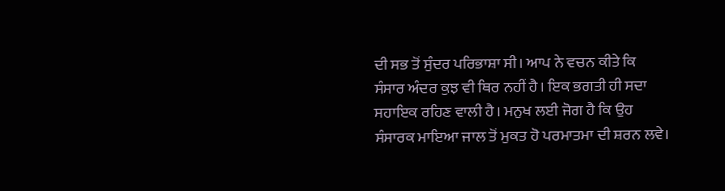ਦੀ ਸਭ ਤੋਂ ਸੁੰਦਰ ਪਰਿਭਾਸ਼ਾ ਸੀ। ਆਪ ਨੇ ਵਚਨ ਕੀਤੇ ਕਿ ਸੰਸਾਰ ਅੰਦਰ ਕੁਝ ਵੀ ਥਿਰ ਨਹੀਂ ਹੈ। ਇਕ ਭਗਤੀ ਹੀ ਸਦਾ ਸਹਾਇਕ ਰਹਿਣ ਵਾਲੀ ਹੈ। ਮਨੁਖ ਲਈ ਜੋਗ ਹੈ ਕਿ ਉਹ ਸੰਸਾਰਕ ਮਾਇਆ ਜਾਲ ਤੋਂ ਮੁਕਤ ਹੋ ਪਰਮਾਤਮਾ ਦੀ ਸ਼ਰਨ ਲਵੇ।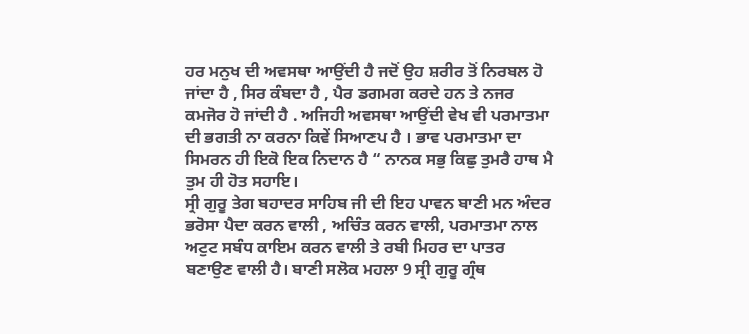ਹਰ ਮਨੁਖ ਦੀ ਅਵਸਥਾ ਆਉਂਦੀ ਹੈ ਜਦੋਂ ਉਹ ਸ਼ਰੀਰ ਤੋਂ ਨਿਰਬਲ ਹੋ ਜਾਂਦਾ ਹੈ , ਸਿਰ ਕੰਬਦਾ ਹੈ , ਪੈਰ ਡਗਮਗ ਕਰਦੇ ਹਨ ਤੇ ਨਜਰ ਕਮਜੋਰ ਹੋ ਜਾਂਦੀ ਹੈ . ਅਜਿਹੀ ਅਵਸਥਾ ਆਉਂਦੀ ਵੇਖ ਵੀ ਪਰਮਾਤਮਾ ਦੀ ਭਗਤੀ ਨਾ ਕਰਨਾ ਕਿਵੇਂ ਸਿਆਣਪ ਹੈ । ਭਾਵ ਪਰਮਾਤਮਾ ਦਾ ਸਿਮਰਨ ਹੀ ਇਕੋ ਇਕ ਨਿਦਾਨ ਹੈ “ ਨਾਨਕ ਸਭੁ ਕਿਛੁ ਤੁਮਰੈ ਹਾਥ ਮੈ ਤੁਮ ਹੀ ਹੋਤ ਸਹਾਇ।
ਸ੍ਰੀ ਗੁਰੂ ਤੇਗ ਬਹਾਦਰ ਸਾਹਿਬ ਜੀ ਦੀ ਇਹ ਪਾਵਨ ਬਾਣੀ ਮਨ ਅੰਦਰ ਭਰੋਸਾ ਪੈਦਾ ਕਰਨ ਵਾਲੀ , ਅਚਿੰਤ ਕਰਨ ਵਾਲੀ, ਪਰਮਾਤਮਾ ਨਾਲ ਅਟੁਟ ਸਬੰਧ ਕਾਇਮ ਕਰਨ ਵਾਲੀ ਤੇ ਰਬੀ ਮਿਹਰ ਦਾ ਪਾਤਰ ਬਣਾਉਣ ਵਾਲੀ ਹੈ। ਬਾਣੀ ਸਲੋਕ ਮਹਲਾ 9 ਸ੍ਰੀ ਗੁਰੂ ਗ੍ਰੰਥ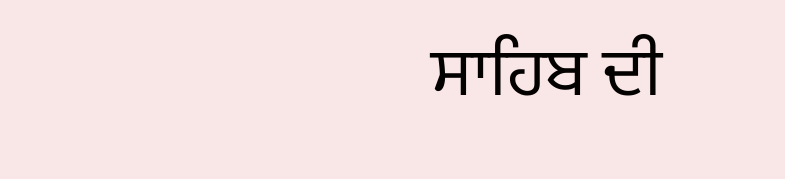ਸਾਹਿਬ ਦੀ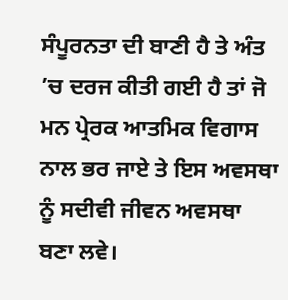ਸੰਪੂਰਨਤਾ ਦੀ ਬਾਣੀ ਹੈ ਤੇ ਅੰਤ ’ਚ ਦਰਜ ਕੀਤੀ ਗਈ ਹੈ ਤਾਂ ਜੋ ਮਨ ਪ੍ਰੇਰਕ ਆਤਮਿਕ ਵਿਗਾਸ ਨਾਲ ਭਰ ਜਾਏ ਤੇ ਇਸ ਅਵਸਥਾ ਨੂੰ ਸਦੀਵੀ ਜੀਵਨ ਅਵਸਥਾ ਬਣਾ ਲਵੇ।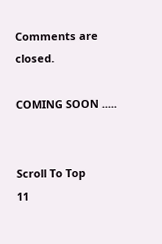Comments are closed.

COMING SOON .....


Scroll To Top
11